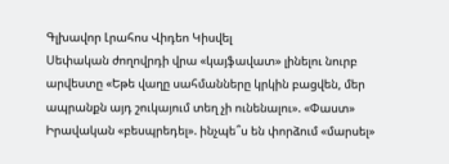Գլխավոր Լրահոս Վիդեո Կիսվել
Սեփական ժողովրդի վրա «կայֆավատ» լինելու նուրբ արվեստը «Եթե վաղը սահմանները կրկին բացվեն, մեր ապրանքն այդ շուկայում տեղ չի ունենալու». «Փաստ» Իրավական «բեսպրեդել». ինչպե՞ս են փորձում «մարսել»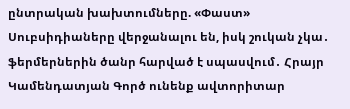ընտրական խախտումները. «Փաստ» Սուբսիդիաները վերջանալու են, իսկ շուկան չկա․ ֆերմերներին ծանր հարված է սպասվում․ Հրայր Կամենդատյան Գործ ունենք ավտորիտար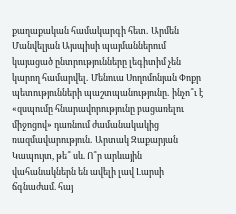քաղաքական համակարգի հետ․ Արմեն Մանվելյան Այսպիսի պայմաններում կայացած ընտրությունները լեգիտիմ չեն կարող համարվել․ Մենուա Սողոմոնյան Փոքր պետությունների պաշտպանությունը․ ինչո՞ւ է «զսպումը հնարավորությունը բացառելու միջոցով» դառնում ժամանակակից ռազմավարություն․ Արտակ Զաքարյան Կապույտ, թե՞ սև. Ո՞ր արևային վահանակներն են ավելի լավ Լարսի ճգնաժամ. հայ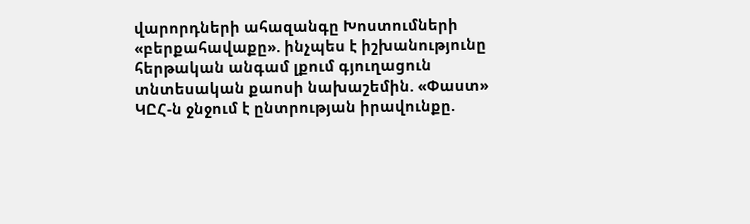վարորդների ահազանգը Խոստումների «բերքահավաքը». ինչպես է իշխանությունը հերթական անգամ լքում գյուղացուն տնտեսական քաոսի նախաշեմին. «Փաստ» ԿԸՀ-ն ջնջում է ընտրության իրավունքը.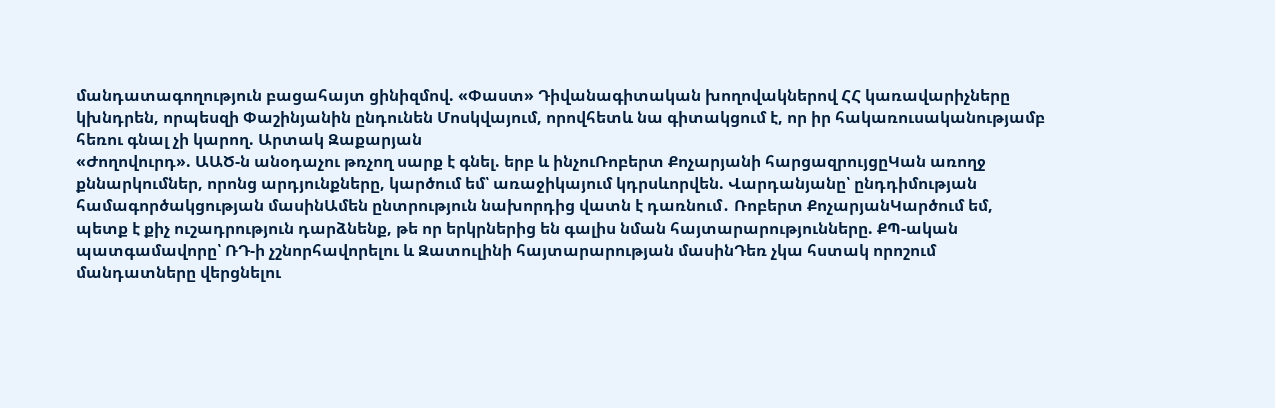մանդատագողություն բացահայտ ցինիզմով. «Փաստ» Դիվանագիտական խողովակներով ՀՀ կառավարիչները կխնդրեն, որպեսզի Փաշինյանին ընդունեն Մոսկվայում, որովհետև նա գիտակցում է, որ իր հակառուսականությամբ հեռու գնալ չի կարող. Արտակ Զաքարյան
«Ժողովուրդ». ԱԱԾ-ն անօդաչու թռչող սարք է գնել. երբ և ինչուՌոբերտ Քոչարյանի հարցազրույցըԿան առողջ քննարկումներ, որոնց արդյունքները, կարծում եմ՝ առաջիկայում կդրսևորվեն. Վարդանյանը՝ ընդդիմության համագործակցության մասինԱմեն ընտրություն նախորդից վատն է դառնում․ Ռոբերտ ՔոչարյանԿարծում եմ, պետք է քիչ ուշադրություն դարձնենք, թե որ երկրներից են գալիս նման հայտարարությունները. ՔՊ-ական պատգամավորը՝ ՌԴ-ի չշնորհավորելու և Զատուլինի հայտարարության մասինԴեռ չկա հստակ որոշում մանդատները վերցնելու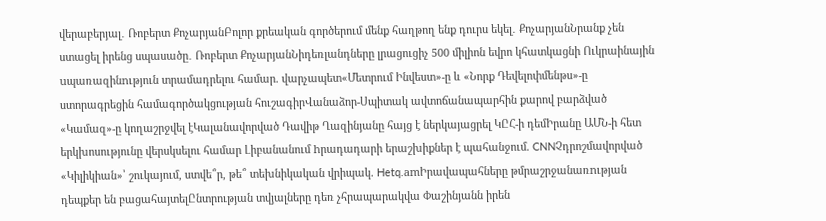վերաբերյալ․ Ռոբերտ ՔոչարյանԲոլոր քրեական գործերում մենք հաղթող ենք դուրս եկել․ ՔոչարյանՆրանք չեն ստացել իրենց սպասածը․ Ռոբերտ ՔոչարյանՆիդեռլանդները լրացուցիչ 500 միլիոն եվրո կհատկացնի Ուկրաինային uպառազինnւթյուն տրամադրելու համար. վարչապետ«Մետրում Ինվեստ»-ը և «Նորք Դեվելոփմենթս»-ը ստորագրեցին համագործակցության հուշագիրՎանաձոր-Սպիտակ ավտոճանապարհին քարով բարձված «Կամազ»-ը կողաշրջվել էԿալանավորված Դավիթ Ղազինյանը հայց է ներկայացրել ԿԸՀ-ի դեմԻրանը ԱՄՆ-ի հետ երկխոսությունը վերսկսելու համար Լիբանանում hրադադարի երաշխիքներ է պահանջում. CNNՉդրոշմավորված «Կիլիկիան»՝ շուկայում, ստվե՞ր, թե՞ տեխնիկական վրիպակ. Hetq.amԻրավապահները թմրաշրջանառnւթյան դեպքեր են բացահայտելԸնտրության տվյալները դեռ չհրապարակվա Փաշինյանն իրեն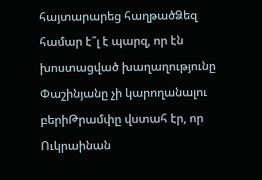հայտարարեց հաղթածՁեզ համար է՞լ է պարզ, որ էն խոստացված խաղաղությունը Փաշինյանը չի կարողանալու բերիԹրամփը վստահ էր, որ Ուկրաինան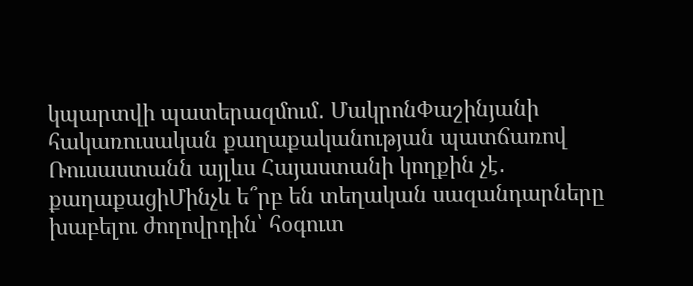կպարտվի պատերազմում․ ՄակրոնՓաշինյանի հակառուսական քաղաքականության պատճառով Ռուսաստանն այլևս Հայաստանի կողքին չէ․ քաղաքացիՄինչև ե՞րբ են տեղական սազանդարները խաբելու ժողովրդին՝ հօգուտ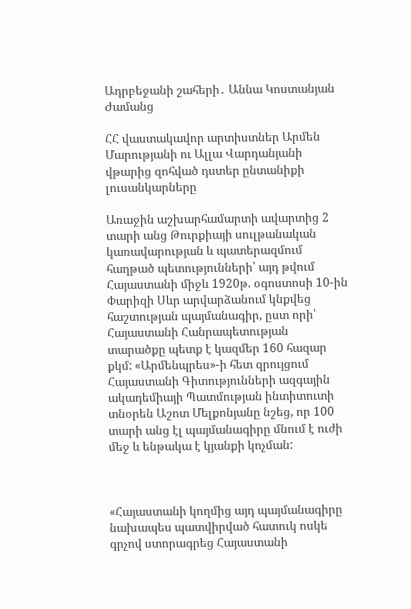Ադրբեջանի շահերի․ Աննա Կոստանյան
Ժամանց

ՀՀ վաստակավոր արտիստներ Արմեն Մարությանի ու Ալլա Վարդանյանի վթարից զոհված դստեր ընտանիքի լուսանկարները

Առաջին աշխարհամարտի ավարտից 2 տարի անց Թուրքիայի սուլթանական կառավարության և պատերազմում հաղթած պետությունների՝ այդ թվում Հայաստանի միջև 1920թ. օգոստոսի 10-ին Փարիզի Սևր արվարձանում կնքվեց հաշտության պայմանագիր, ըստ որի՝ Հայաստանի Հանրապետության տարածքը պետք է կազմեր 160 հազար քկմ: «Արմենպրես»-ի հետ զրույցում Հայաստանի Գիտությունների ազգային ակադեմիայի Պատմության ինտիտուտի տնօրեն Աշոտ Մելքոնյանը նշեց, որ 100 տարի անց էլ պայմանագիրը մնում է ուժի մեջ և ենթակա է կյանքի կոչման:



«Հայաստանի կողմից այդ պայմանագիրը նախապես պատվիրված հատուկ ոսկե գրչով ստորագրեց Հայաստանի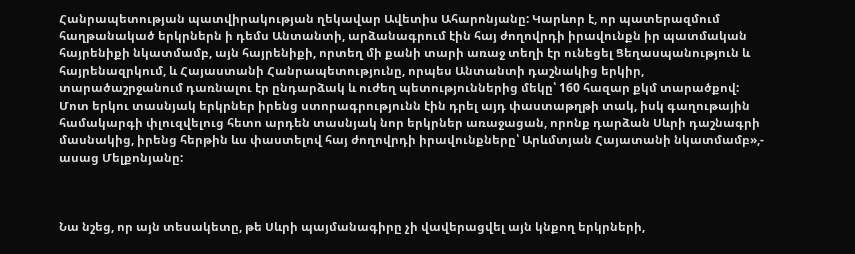Հանրապետության պատվիրակության ղեկավար Ավետիս Ահարոնյանը: Կարևոր է, որ պատերազմում հաղթանակած երկրներն ի դեմս Անտանտի, արձանագրում էին հայ ժողովրդի իրավունքն իր պատմական հայրենիքի նկատմամբ, այն հայրենիքի, որտեղ մի քանի տարի առաջ տեղի էր ունեցել Ցեղասպանություն և հայրենազրկում, և Հայաստանի Հանրապետությունը, որպես Անտանտի դաշնակից երկիր, տարածաշրջանում դառնալու էր ընդարձակ և ուժեղ պետություններից մեկը՝ 160 հազար քկմ տարածքով: Մոտ երկու տասնյակ երկրներ իրենց ստորագրությունն էին դրել այդ փաստաթղթի տակ, իսկ գաղութային համակարգի փլուզվելուց հետո արդեն տասնյակ նոր երկրներ առաջացան, որոնք դարձան Սևրի դաշնագրի մասնակից, իրենց հերթին ևս փաստելով հայ ժողովրդի իրավունքները՝ Արևմտյան Հայատանի նկատմամբ»,- ասաց Մելքոնյանը:



Նա նշեց, որ այն տեսակետը, թե Սևրի պայմանագիրը չի վավերացվել այն կնքող երկրների,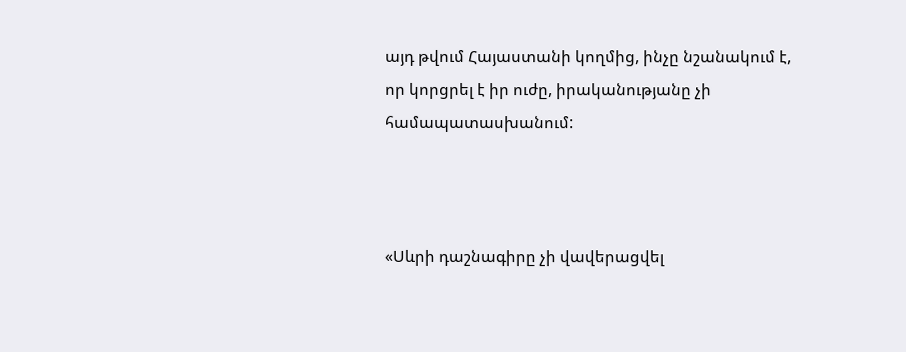այդ թվում Հայաստանի կողմից, ինչը նշանակում է, որ կորցրել է իր ուժը, իրականությանը չի համապատասխանում:



«Սևրի դաշնագիրը չի վավերացվել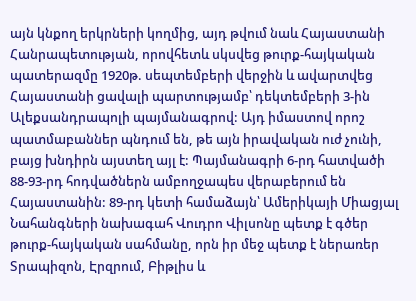այն կնքող երկրների կողմից, այդ թվում նաև Հայաստանի Հանրապետության, որովհետև սկսվեց թուրք-հայկական պատերազմը 1920թ. սեպտեմբերի վերջին և ավարտվեց Հայաստանի ցավալի պարտությամբ՝ դեկտեմբերի 3-ին Ալեքսանդրապոլի պայմանագրով: Այդ իմաստով որոշ պատմաբաններ պնդում են, թե այն իրավական ուժ չունի, բայց խնդիրն այստեղ այլ է: Պայմանագրի 6-րդ հատվածի 88-93-րդ հոդվածներն ամբողջապես վերաբերում են Հայաստանին: 89-րդ կետի համաձայն՝ Ամերիկայի Միացյալ Նահանգների նախագահ Վուդրո Վիլսոնը պետք է գծեր թուրք-հայկական սահմանը, որն իր մեջ պետք է ներառեր Տրապիզոն, Էրզրում, Բիթլիս և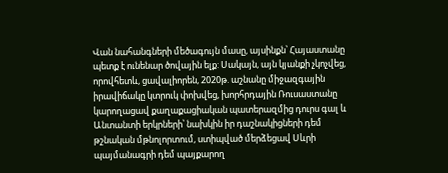Վան նահանգների մեծագույն մասը, այսինքն՝ Հայաստանը պետք է ունենար ծովային ելք: Սակայն, այն կյանքի չկոչվեց, որովհետև, ցավալիորեն, 2020թ. աշնանը միջազգային իրավիճակը կտրուկ փոխվեց, խորհրդային Ռուսաստանը կարողացավ քաղաքացիական պատերազմից դուրս գալ և Անտանտի երկրների՝ նախկին իր դաշնակիցների դեմ թշնական մթնոլորտում, ստիպված մերձեցավ Սևրի պայմանագրի դեմ պայքարող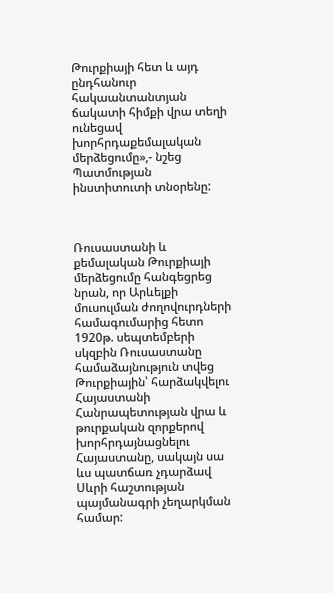Թուրքիայի հետ և այդ ընդհանուր հակաանտանտյան ճակատի հիմքի վրա տեղի ունեցավ խորհրդաքեմալական մերձեցումը»,- նշեց Պատմության ինստիտուտի տնօրենը:



Ռուսաստանի և քեմալական Թուրքիայի մերձեցումը հանգեցրեց նրան, որ Արևելքի մուսուլման ժողովուրդների համագումարից հետո 1920թ. սեպտեմբերի սկզբին Ռուսաստանը համաձայնություն տվեց Թուրքիային՝ հարձակվելու Հայաստանի Հանրապետության վրա և թուրքական զորքերով խորհրդայնացնելու Հայաստանը, սակայն սա ևս պատճառ չդարձավ Սևրի հաշտության պայմանագրի չեղարկման համար: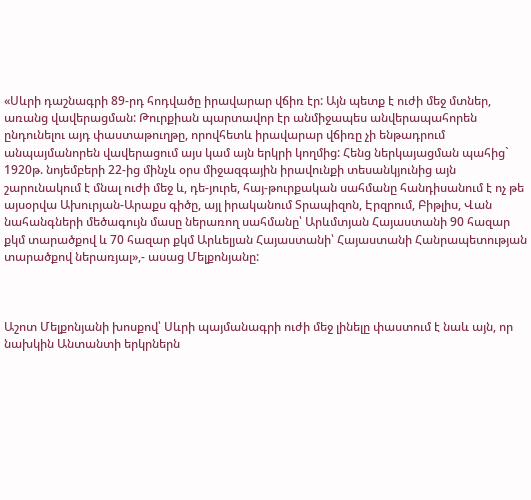«Սևրի դաշնագրի 89-րդ հոդվածը իրավարար վճիռ էր: Այն պետք է ուժի մեջ մտներ, առանց վավերացման: Թուրքիան պարտավոր էր անմիջապես անվերապահորեն ընդունելու այդ փաստաթուղթը, որովհետև իրավարար վճիռը չի ենթադրում անպայմանորեն վավերացում այս կամ այն երկրի կողմից: Հենց ներկայացման պահից` 1920թ. նոյեմբերի 22-ից մինչև օրս միջազգային իրավունքի տեսանկյունից այն շարունակում է մնալ ուժի մեջ և, դե-յուրե, հայ-թուրքական սահմանը հանդիսանում է ոչ թե այսօրվա Ախուրյան-Արաքս գիծը, այլ իրականում Տրապիզոն, Էրզրում, Բիթլիս, Վան նահանգների մեծագույն մասը ներառող սահմանը՝ Արևմտյան Հայաստանի 90 հազար քկմ տարածքով և 70 հազար քկմ Արևելյան Հայաստանի՝ Հայաստանի Հանրապետության տարածքով ներառյալ»,- ասաց Մելքոնյանը:



Աշոտ Մելքոնյանի խոսքով՝ Սևրի պայմանագրի ուժի մեջ լինելը փաստում է նաև այն, որ նախկին Անտանտի երկրներն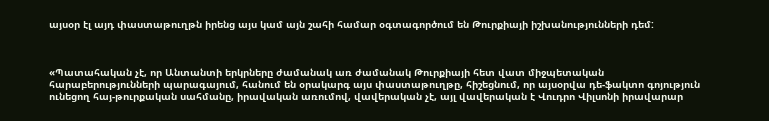այսօր էլ այդ փաստաթուղթն իրենց այս կամ այն շահի համար օգտագործում են Թուրքիայի իշխանությունների դեմ:



«Պատահական չէ, որ Անտանտի երկրները ժամանակ առ ժամանակ Թուրքիայի հետ վատ միջպետական հարաբերությունների պարագայում, հանում են օրակարգ այս փաստաթուղթը, հիշեցնում, որ այսօրվա դե-ֆակտո գոյություն ունեցող հայ-թուրքական սահմանը, իրավական առումով, վավերական չէ, այլ վավերական է Վուդրո Վիլսոնի իրավարար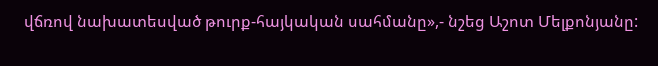վճռով նախատեսված թուրք-հայկական սահմանը»,- նշեց Աշոտ Մելքոնյանը: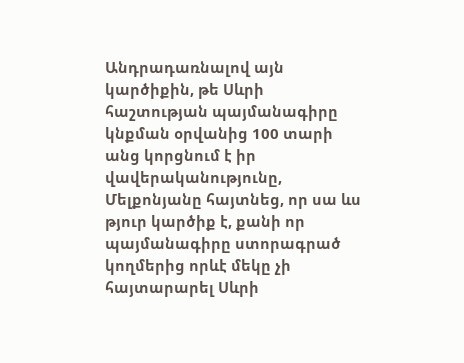Անդրադառնալով այն կարծիքին, թե Սևրի հաշտության պայմանագիրը կնքման օրվանից 100 տարի անց կորցնում է իր վավերականությունը, Մելքոնյանը հայտնեց, որ սա ևս թյուր կարծիք է, քանի որ պայմանագիրը ստորագրած կողմերից որևէ մեկը չի հայտարարել Սևրի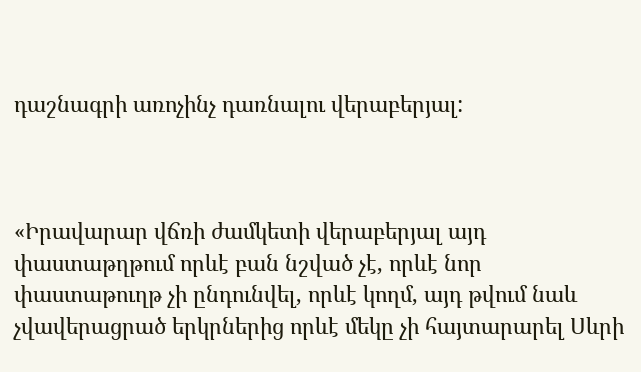դաշնագրի առոչինչ դառնալու վերաբերյալ:



«Իրավարար վճռի ժամկետի վերաբերյալ այդ փաստաթղթում որևէ բան նշված չէ, որևէ նոր փաստաթուղթ չի ընդունվել, որևէ կողմ, այդ թվում նաև չվավերացրած երկրներից որևէ մեկը չի հայտարարել Սևրի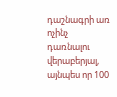դաշնագրի առ ոչինչ դառնալու վերաբերյալ, այնպես որ 100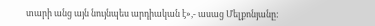տարի անց այն նույնպես արդիական է»,- ասաց Մելքոնյանը: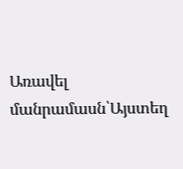Առավել մանրամասն՝Այստեղ